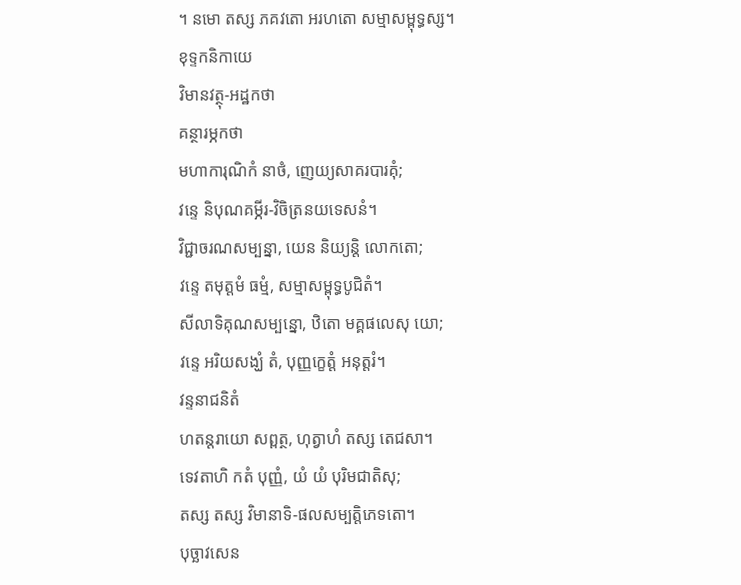។ នមោ តស្ស ភគវតោ អរហតោ សម្មាសម្ពុទ្ធស្ស។
ខុទ្ទកនិកាយេ
វិមានវត្ថុ-អដ្ឋកថា
គន្ថារម្ភកថា
មហាការុណិកំ នាថំ, ញេយ្យសាគរបារគុំ;
វន្ទេ និបុណគម្ភីរ-វិចិត្រនយទេសនំ។
វិជ្ជាចរណសម្បន្នា, យេន និយ្យន្តិ លោកតោ;
វន្ទេ តមុត្តមំ ធម្មំ, សម្មាសម្ពុទ្ធបូជិតំ។
សីលាទិគុណសម្បន្នោ, ឋិតោ មគ្គផលេសុ យោ;
វន្ទេ អរិយសង្ឃំ តំ, បុញ្ញក្ខេត្តំ អនុត្តរំ។
វន្ទនាជនិតំ
ហតន្តរាយោ សព្ពត្ថ, ហុត្វាហំ តស្ស តេជសា។
ទេវតាហិ កតំ បុញ្ញំ, យំ យំ បុរិមជាតិសុ;
តស្ស តស្ស វិមានាទិ-ផលសម្បត្តិភេទតោ។
បុច្ឆាវសេន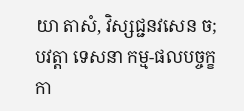យា តាសំ, វិស្សជ្ជនវសេន ច;
បវត្តា ទេសនា កម្ម-ផលបច្ចក្ខកា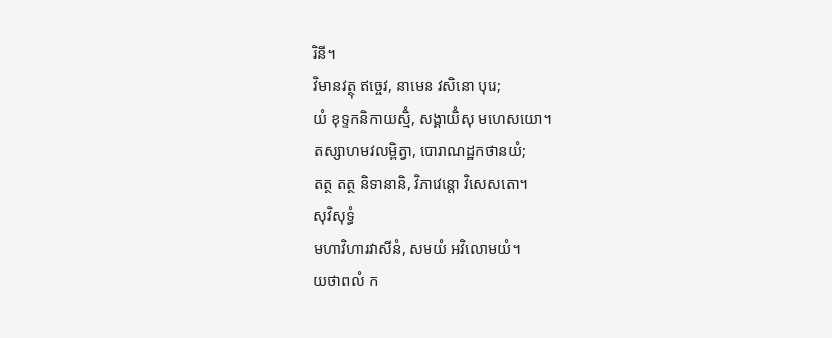រិនី។
វិមានវត្ថុ ឥច្ចេវ, នាមេន វសិនោ បុរេ;
យំ ខុទ្ទកនិកាយស្មិំ, សង្គាយិំសុ មហេសយោ។
តស្សាហមវលម្ពិត្វា, បោរាណដ្ឋកថានយំ;
តត្ថ តត្ថ និទានានិ, វិភាវេន្តោ វិសេសតោ។
សុវិសុទ្ធំ
មហាវិហារវាសីនំ, សមយំ អវិលោមយំ។
យថាពលំ ក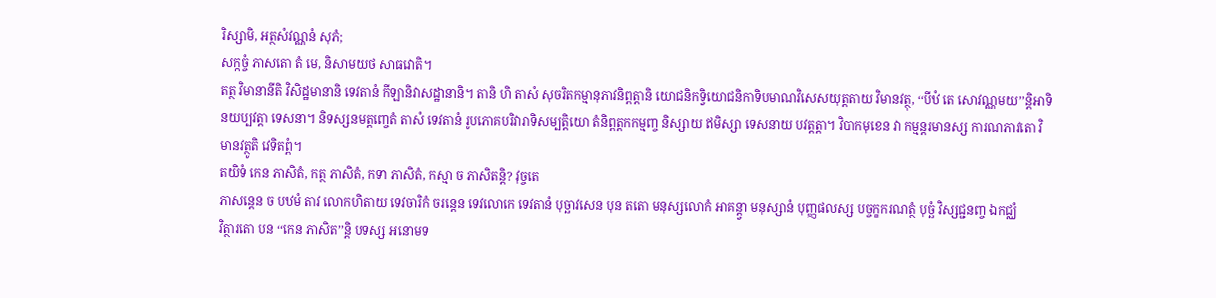រិស្សាមិ, អត្ថសំវណ្ណនំ សុភំ;
សក្កច្ចំ ភាសតោ តំ មេ, និសាមយថ សាធវោតិ។
តត្ថ វិមានានីតិ វិសិដ្ឋមានានិ ទេវតានំ កីឡានិវាសដ្ឋានានិ។ តានិ ហិ តាសំ សុចរិតកម្មានុភាវនិព្ពត្តានិ យោជនិកទ្វិយោជនិកាទិបមាណវិសេសយុត្តតាយ វិមានវត្ថុ, ‘‘បីឋំ តេ សោវណ្ណមយ’’ន្តិអាទិនយប្បវត្តា ទេសនា។ និទស្សនមត្តញ្ចេតំ តាសំ ទេវតានំ រូបភោគបរិវារាទិសម្បត្តិយោ តំនិព្ពត្តកកម្មញ្ច និស្សាយ ឥមិស្សា ទេសនាយ បវត្តត្តា។ វិបាកមុខេន វា កម្មន្តរមានស្ស ការណភាវតោ វិមានវត្ថូតិ វេទិតព្ពំ។
តយិទំ កេន ភាសិតំ, កត្ថ ភាសិតំ, កទា ភាសិតំ, កស្មា ច ភាសិតន្តិ? វុច្ចតេ
ភាសន្តេន ច បឋមំ តាវ លោកហិតាយ ទេវចារិកំ ចរន្តេន ទេវលោកេ ទេវតានំ បុច្ឆាវសេន បុន តតោ មនុស្សលោកំ អាគន្ត្វា មនុស្សានំ បុញ្ញផលស្ស បច្ចក្ខករណត្ថំ បុច្ឆំ វិស្សជ្ជនញ្ច ឯកជ្ឈំ
វិត្ថារតោ បន ‘‘កេន ភាសិត’’ន្តិ បទស្ស អនោមទ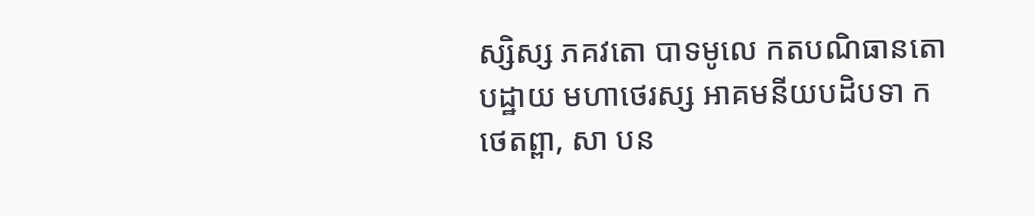ស្សិស្ស ភគវតោ បាទមូលេ កតបណិធានតោ បដ្ឋាយ មហាថេរស្ស អាគមនីយបដិបទា កថេតព្ពា, សា បន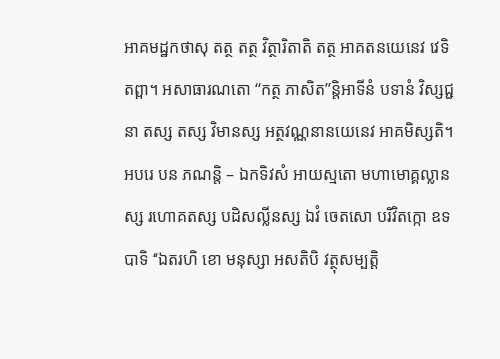អាគមដ្ឋកថាសុ តត្ថ តត្ថ វិត្ថារិតាតិ តត្ថ អាគតនយេនេវ វេទិតព្ពា។ អសាធារណតោ ‘‘កត្ថ ភាសិត’’ន្តិអាទីនំ បទានំ វិស្សជ្ជនា តស្ស តស្ស វិមានស្ស អត្ថវណ្ណនានយេនេវ អាគមិស្សតិ។
អបរេ បន ភណន្តិ – ឯកទិវសំ អាយស្មតោ មហាមោគ្គល្លានស្ស រហោគតស្ស បដិសល្លីនស្ស ឯវំ ចេតសោ បរិវិតក្កោ ឧទបាទិ ‘‘ឯតរហិ ខោ មនុស្សា អសតិបិ វត្ថុសម្បត្តិ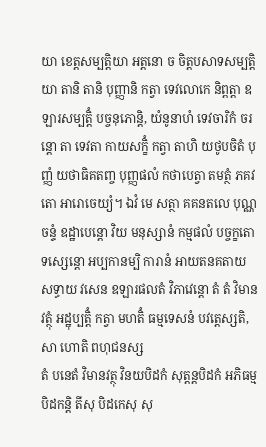យា ខេត្តសម្បត្តិយា អត្តនោ ច ចិត្តបសាទសម្បត្តិយា តានិ តានិ បុញ្ញានិ កត្វា ទេវលោកេ និព្ពត្តា ឧឡារសម្បត្តិំ បច្ចនុភោន្តិ, យំនូនាហំ ទេវចារិកំ ចរន្តោ តា ទេវតា កាយសក្ខិំ កត្វា តាហិ យថូបចិតំ បុញ្ញំ យថាធិគតញ្ច បុញ្ញផលំ កថាបេត្វា តមត្ថំ ភគវតោ អារោចេយ្យំ។ ឯវំ មេ សត្ថា គគនតលេ បុណ្ណចន្ទំ ឧដ្ឋាបេន្តោ វិយ មនុស្សានំ កម្មផលំ បច្ចក្ខតោ ទស្សេន្តោ អប្បកានម្បិ ការានំ អាយតនគតាយ សទ្ធាយ វសេន ឧឡារផលតំ វិភាវេន្តោ តំ តំ វិមានវត្ថុំ អដ្ឋុប្បត្តិំ កត្វា មហតិំ ធម្មទេសនំ បវត្តេស្សតិ, សា ហោតិ ពហុជនស្ស
តំ បនេតំ វិមានវត្ថុ វិនយបិដកំ សុត្តន្តបិដកំ អភិធម្មបិដកន្តិ តីសុ បិដកេសុ សុ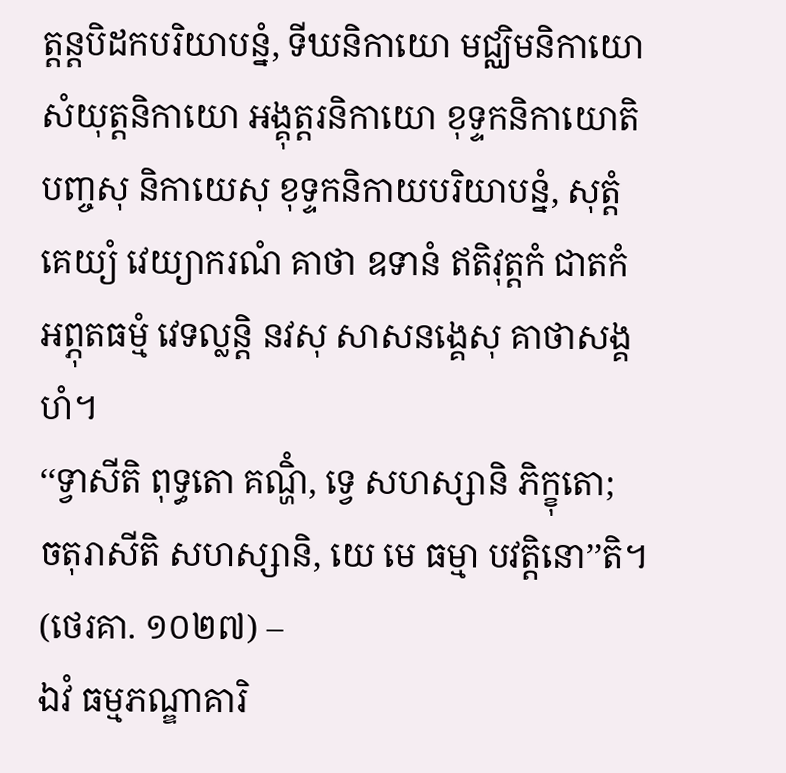ត្តន្តបិដកបរិយាបន្នំ, ទីឃនិកាយោ មជ្ឈិមនិកាយោ សំយុត្តនិកាយោ អង្គុត្តរនិកាយោ ខុទ្ទកនិកាយោតិ បញ្ចសុ និកាយេសុ ខុទ្ទកនិកាយបរិយាបន្នំ, សុត្តំ គេយ្យំ វេយ្យាករណំ គាថា ឧទានំ ឥតិវុត្តកំ ជាតកំ អព្ភុតធម្មំ វេទល្លន្តិ នវសុ សាសនង្គេសុ គាថាសង្គហំ។
‘‘ទ្វាសីតិ ពុទ្ធតោ គណ្ហិំ, ទ្វេ សហស្សានិ ភិក្ខុតោ;
ចតុរាសីតិ សហស្សានិ, យេ មេ ធម្មា បវត្តិនោ’’តិ។ (ថេរគា. ១០២៧) –
ឯវំ ធម្មភណ្ឌាគារិ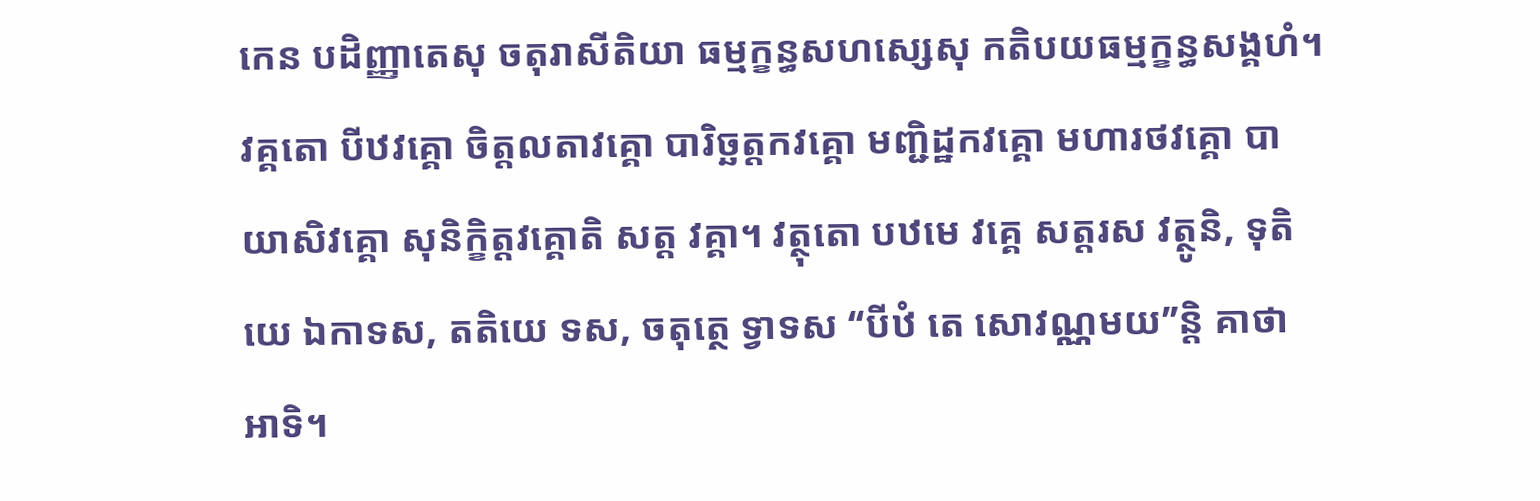កេន បដិញ្ញាតេសុ ចតុរាសីតិយា ធម្មក្ខន្ធសហស្សេសុ កតិបយធម្មក្ខន្ធសង្គហំ។ វគ្គតោ បីឋវគ្គោ ចិត្តលតាវគ្គោ បារិច្ឆត្តកវគ្គោ មញ្ជិដ្ឋកវគ្គោ មហារថវគ្គោ បាយាសិវគ្គោ សុនិក្ខិត្តវគ្គោតិ សត្ត វគ្គា។ វត្ថុតោ បឋមេ វគ្គេ សត្តរស វត្ថូនិ, ទុតិយេ ឯកាទស, តតិយេ ទស, ចតុត្ថេ ទ្វាទស ‘‘បីឋំ តេ សោវណ្ណមយ’’ន្តិ គាថា អាទិ។